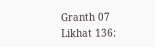Granth 07 Likhat 136: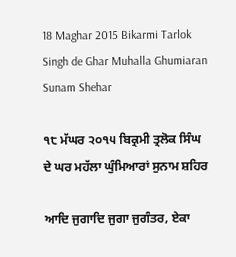18 Maghar 2015 Bikarmi Tarlok Singh de Ghar Muhalla Ghumiaran Sunam Shehar

੧੮ ਮੱਘਰ ੨੦੧੫ ਬਿਕ੍ਰਮੀ ਤ੍ਰਲੋਕ ਸਿੰਘ ਦੇ ਘਰ ਮਹੱਲਾ ਘੁੰਮਿਆਰਾਂ ਸੁਨਾਮ ਸ਼ਹਿਰ

ਆਦਿ ਜੁਗਾਦਿ ਜੁਗਾ ਜੁਗੰਤਰ, ਏਕਾ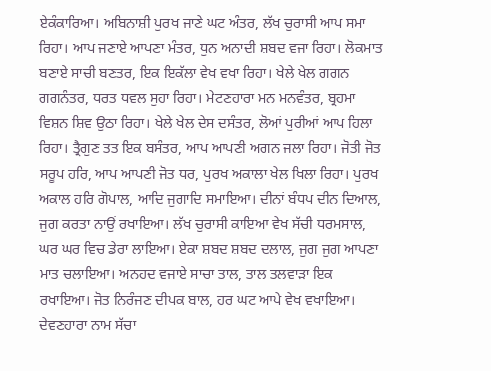ਏਕੰਕਾਰਿਆ। ਅਬਿਨਾਸ਼ੀ ਪੁਰਖ ਜਾਣੇ ਘਟ ਅੰਤਰ, ਲੱਖ ਚੁਰਾਸੀ ਆਪ ਸਮਾ ਰਿਹਾ। ਆਪ ਜਣਾਏ ਆਪਣਾ ਮੰਤਰ, ਧੁਨ ਅਨਾਦੀ ਸ਼ਬਦ ਵਜਾ ਰਿਹਾ। ਲੋਕਮਾਤ ਬਣਾਏ ਸਾਚੀ ਬਣਤਰ, ਇਕ ਇਕੱਲਾ ਵੇਖ ਵਖਾ ਰਿਹਾ। ਖੇਲੇ ਖੇਲ ਗਗਨ ਗਗਨੰਤਰ, ਧਰਤ ਧਵਲ ਸੁਹਾ ਰਿਹਾ। ਮੇਟਣਹਾਰਾ ਮਨ ਮਨਵੰਤਰ, ਬ੍ਰਹਮਾ ਵਿਸ਼ਨ ਸ਼ਿਵ ਉਠਾ ਰਿਹਾ। ਖੇਲੇ ਖੇਲ ਦੇਸ ਦਸੰਤਰ, ਲੋਆਂ ਪੁਰੀਆਂ ਆਪ ਹਿਲਾ ਰਿਹਾ। ਤ੍ਰੈਗੁਣ ਤਤ ਇਕ ਬਸੰਤਰ, ਆਪ ਆਪਣੀ ਅਗਨ ਜਲਾ ਰਿਹਾ। ਜੋਤੀ ਜੋਤ ਸਰੂਪ ਹਰਿ, ਆਪ ਆਪਣੀ ਜੋਤ ਧਰ, ਪੁਰਖ ਅਕਾਲਾ ਖੇਲ ਖਿਲਾ ਰਿਹਾ। ਪੁਰਖ ਅਕਾਲ ਹਰਿ ਗੋਪਾਲ, ਆਦਿ ਜੁਗਾਦਿ ਸਮਾਇਆ। ਦੀਨਾਂ ਬੰਧਪ ਦੀਨ ਦਿਆਲ, ਜੁਗ ਕਰਤਾ ਨਾਉਂ ਰਖਾਇਆ। ਲੱਖ ਚੁਰਾਸੀ ਕਾਇਆ ਵੇਖ ਸੱਚੀ ਧਰਮਸਾਲ, ਘਰ ਘਰ ਵਿਚ ਡੇਰਾ ਲਾਇਆ। ਏਕਾ ਸ਼ਬਦ ਸ਼ਬਦ ਦਲਾਲ, ਜੁਗ ਜੁਗ ਆਪਣਾ ਮਾਤ ਚਲਾਇਆ। ਅਨਹਦ ਵਜਾਏ ਸਾਚਾ ਤਾਲ, ਤਾਲ ਤਲਵਾੜਾ ਇਕ ਰਖਾਇਆ। ਜੋਤ ਨਿਰੰਜਣ ਦੀਪਕ ਬਾਲ, ਹਰ ਘਟ ਆਪੇ ਵੇਖ ਵਖਾਇਆ। ਦੇਵਣਹਾਰਾ ਨਾਮ ਸੱਚਾ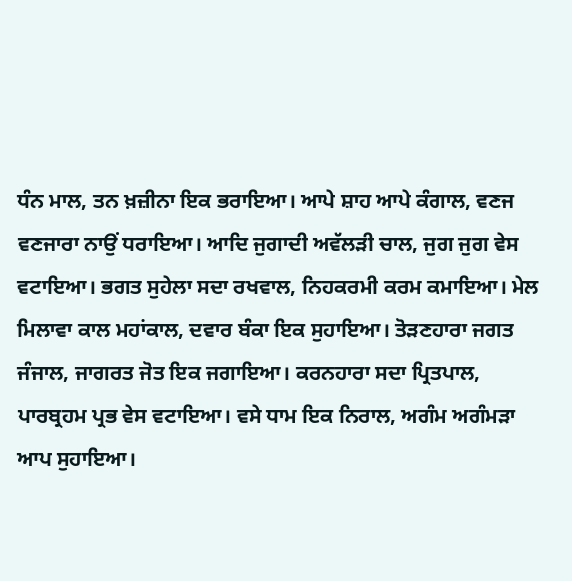ਧੰਨ ਮਾਲ, ਤਨ ਖ਼ਜ਼ੀਨਾ ਇਕ ਭਰਾਇਆ। ਆਪੇ ਸ਼ਾਹ ਆਪੇ ਕੰਗਾਲ, ਵਣਜ ਵਣਜਾਰਾ ਨਾਉਂ ਧਰਾਇਆ। ਆਦਿ ਜੁਗਾਦੀ ਅਵੱਲੜੀ ਚਾਲ, ਜੁਗ ਜੁਗ ਵੇਸ ਵਟਾਇਆ। ਭਗਤ ਸੁਹੇਲਾ ਸਦਾ ਰਖਵਾਲ, ਨਿਹਕਰਮੀ ਕਰਮ ਕਮਾਇਆ। ਮੇਲ ਮਿਲਾਵਾ ਕਾਲ ਮਹਾਂਕਾਲ, ਦਵਾਰ ਬੰਕਾ ਇਕ ਸੁਹਾਇਆ। ਤੋੜਣਹਾਰਾ ਜਗਤ ਜੰਜਾਲ, ਜਾਗਰਤ ਜੋਤ ਇਕ ਜਗਾਇਆ। ਕਰਨਹਾਰਾ ਸਦਾ ਪ੍ਰਿਤਪਾਲ, ਪਾਰਬ੍ਰਹਮ ਪ੍ਰਭ ਵੇਸ ਵਟਾਇਆ। ਵਸੇ ਧਾਮ ਇਕ ਨਿਰਾਲ, ਅਗੰਮ ਅਗੰਮੜਾ ਆਪ ਸੁਹਾਇਆ।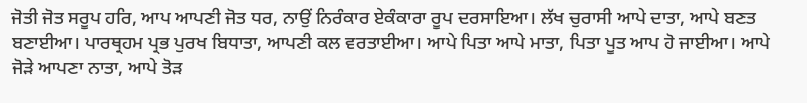ਜੋਤੀ ਜੋਤ ਸਰੂਪ ਹਰਿ, ਆਪ ਆਪਣੀ ਜੋਤ ਧਰ, ਨਾਉਂ ਨਿਰੰਕਾਰ ਏਕੰਕਾਰਾ ਰੂਪ ਦਰਸਾਇਆ। ਲੱਖ ਚੁਰਾਸੀ ਆਪੇ ਦਾਤਾ, ਆਪੇ ਬਣਤ ਬਣਾਈਆ। ਪਾਰਥ੍ਰਹਮ ਪ੍ਰਭ ਪੁਰਖ ਬਿਧਾਤਾ, ਆਪਣੀ ਕਲ ਵਰਤਾਈਆ। ਆਪੇ ਪਿਤਾ ਆਪੇ ਮਾਤਾ, ਪਿਤਾ ਪੂਤ ਆਪ ਹੋ ਜਾਈਆ। ਆਪੇ ਜੋੜੇ ਆਪਣਾ ਨਾਤਾ, ਆਪੇ ਤੋੜ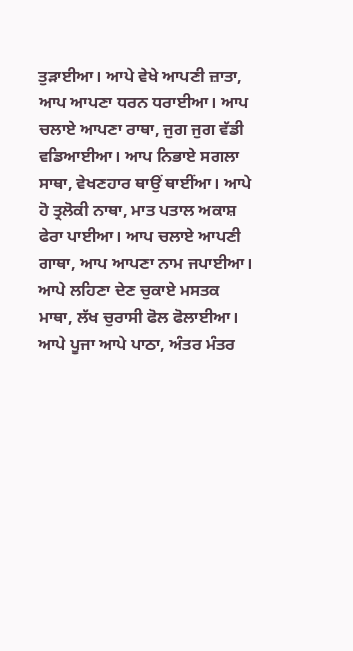ਤੁੜਾਈਆ। ਆਪੇ ਵੇਖੇ ਆਪਣੀ ਜ਼ਾਤਾ, ਆਪ ਆਪਣਾ ਧਰਨ ਧਰਾਈਆ। ਆਪ ਚਲਾਏ ਆਪਣਾ ਰਾਥਾ, ਜੁਗ ਜੁਗ ਵੱਡੀ ਵਡਿਆਈਆ। ਆਪ ਨਿਭਾਏ ਸਗਲਾ ਸਾਥਾ, ਵੇਖਣਹਾਰ ਥਾਉਂ ਥਾਈਂਆ। ਆਪੇ ਹੋ ਤ੍ਰਲੋਕੀ ਨਾਥਾ, ਮਾਤ ਪਤਾਲ ਅਕਾਸ਼ ਫੇਰਾ ਪਾਈਆ। ਆਪ ਚਲਾਏ ਆਪਣੀ ਗਾਥਾ, ਆਪ ਆਪਣਾ ਨਾਮ ਜਪਾਈਆ। ਆਪੇ ਲਹਿਣਾ ਦੇਣ ਚੁਕਾਏ ਮਸਤਕ ਮਾਥਾ, ਲੱਖ ਚੁਰਾਸੀ ਫੋਲ ਫੋਲਾਈਆ। ਆਪੇ ਪੂਜਾ ਆਪੇ ਪਾਠਾ, ਅੰਤਰ ਮੰਤਰ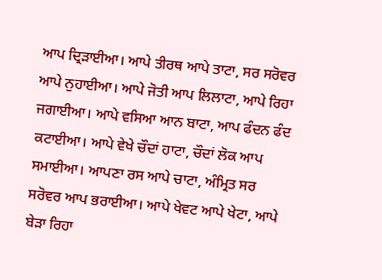ਆਪ ਦ੍ਰਿੜਾਈਆ। ਆਪੇ ਤੀਰਥ ਆਪੇ ਤਾਟਾ, ਸਰ ਸਰੋਵਰ ਆਪੇ ਨੁਹਾਈਆ। ਆਪੇ ਜੋਤੀ ਆਪ ਲਿਲਾਟਾ, ਆਪੇ ਰਿਹਾ ਜਗਾਈਆ। ਆਪੇ ਵਸਿਆ ਆਨ ਬਾਟਾ, ਆਪ ਫੰਦਨ ਫੰਦ ਕਟਾਈਆ। ਆਪੇ ਵੇਖੇ ਚੌਦਾਂ ਹਾਟਾ, ਚੌਦਾਂ ਲੋਕ ਆਪ ਸਮਾਈਆ। ਆਪਣਾ ਰਸ ਆਪੇ ਚਾਟਾ, ਅੰਮ੍ਰਿਤ ਸਰ ਸਰੋਵਰ ਆਪ ਭਰਾਈਆ। ਆਪੇ ਖੇਵਟ ਆਪੇ ਖੇਟਾ, ਆਪੇ ਬੇੜਾ ਰਿਹਾ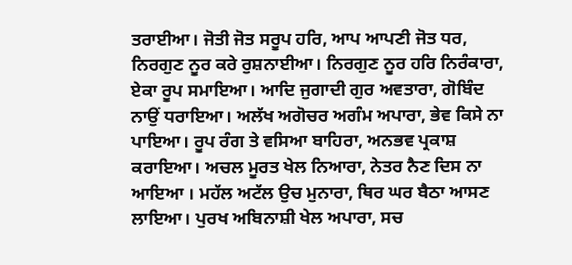ਤਰਾਈਆ। ਜੋਤੀ ਜੋਤ ਸਰੂਪ ਹਰਿ, ਆਪ ਆਪਣੀ ਜੋਤ ਧਰ, ਨਿਰਗੁਣ ਨੂਰ ਕਰੇ ਰੁਸ਼ਨਾਈਆ। ਨਿਰਗੁਣ ਨੂਰ ਹਰਿ ਨਿਰੰਕਾਰਾ, ਏਕਾ ਰੂਪ ਸਮਾਇਆ। ਆਦਿ ਜੁਗਾਦੀ ਗੁਰ ਅਵਤਾਰਾ, ਗੋਬਿੰਦ ਨਾਉਂ ਧਰਾਇਆ। ਅਲੱਖ ਅਗੋਚਰ ਅਗੰਮ ਅਪਾਰਾ, ਭੇਵ ਕਿਸੇ ਨਾ ਪਾਇਆ। ਰੂਪ ਰੰਗ ਤੇ ਵਸਿਆ ਬਾਹਿਰਾ, ਅਨਭਵ ਪ੍ਰਕਾਸ਼ ਕਰਾਇਆ। ਅਚਲ ਮੂਰਤ ਖੇਲ ਨਿਆਰਾ, ਨੇਤਰ ਨੈਣ ਦਿਸ ਨਾ ਆਇਆ । ਮਹੱਲ ਅਟੱਲ ਉਚ ਮੁਨਾਰਾ, ਥਿਰ ਘਰ ਬੈਠਾ ਆਸਣ ਲਾਇਆ। ਪੁਰਖ ਅਬਿਨਾਸ਼ੀ ਖੇਲ ਅਪਾਰਾ, ਸਚ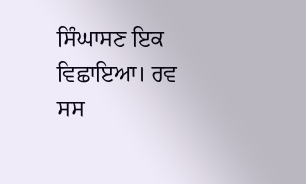ਸਿੰਘਾਸਣ ਇਕ ਵਿਛਾਇਆ। ਰਵ ਸਸ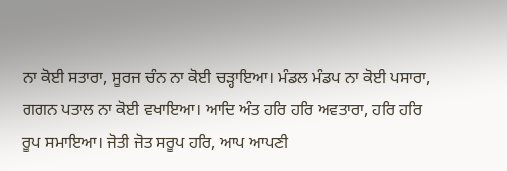ਨਾ ਕੋਈ ਸਤਾਰਾ, ਸੂਰਜ ਚੰਨ ਨਾ ਕੋਈ ਚੜ੍ਹਾਇਆ। ਮੰਡਲ ਮੰਡਪ ਨਾ ਕੋਈ ਪਸਾਰਾ, ਗਗਨ ਪਤਾਲ ਨਾ ਕੋਈ ਵਖਾਇਆ। ਆਦਿ ਅੰਤ ਹਰਿ ਹਰਿ ਅਵਤਾਰਾ, ਹਰਿ ਹਰਿ ਰੂਪ ਸਮਾਇਆ। ਜੋਤੀ ਜੋਤ ਸਰੂਪ ਹਰਿ, ਆਪ ਆਪਣੀ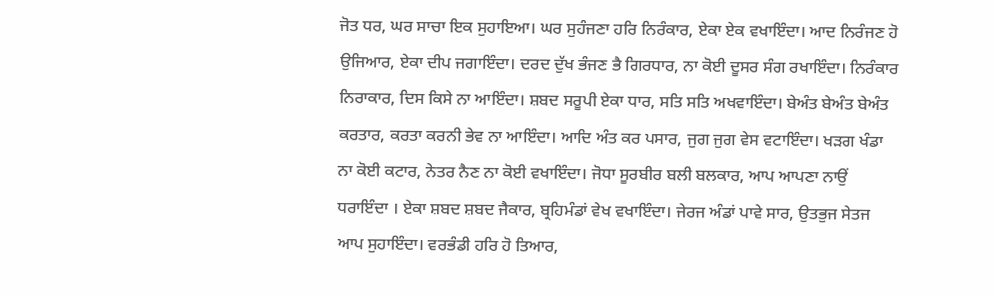ਜੋਤ ਧਰ, ਘਰ ਸਾਚਾ ਇਕ ਸੁਹਾਇਆ। ਘਰ ਸੁਹੰਜਣਾ ਹਰਿ ਨਿਰੰਕਾਰ, ਏਕਾ ਏਕ ਵਖਾਇੰਦਾ। ਆਦ ਨਿਰੰਜਣ ਹੋ ਉਜਿਆਰ, ਏਕਾ ਦੀਪ ਜਗਾਇੰਦਾ। ਦਰਦ ਦੁੱਖ ਭੰਜਣ ਭੈ ਗਿਰਧਾਰ, ਨਾ ਕੋਈ ਦੂਸਰ ਸੰਗ ਰਖਾਇੰਦਾ। ਨਿਰੰਕਾਰ ਨਿਰਾਕਾਰ, ਦਿਸ ਕਿਸੇ ਨਾ ਆਇੰਦਾ। ਸ਼ਬਦ ਸਰੂਪੀ ਏਕਾ ਧਾਰ, ਸਤਿ ਸਤਿ ਅਖਵਾਇੰਦਾ। ਬੇਅੰਤ ਬੇਅੰਤ ਬੇਅੰਤ ਕਰਤਾਰ, ਕਰਤਾ ਕਰਨੀ ਭੇਵ ਨਾ ਆਇੰਦਾ। ਆਦਿ ਅੰਤ ਕਰ ਪਸਾਰ, ਜੁਗ ਜੁਗ ਵੇਸ ਵਟਾਇੰਦਾ। ਖੜਗ ਖੰਡਾ ਨਾ ਕੋਈ ਕਟਾਰ, ਨੇਤਰ ਨੈਣ ਨਾ ਕੋਈ ਵਖਾਇੰਦਾ। ਜੋਧਾ ਸੂਰਬੀਰ ਬਲੀ ਬਲਕਾਰ, ਆਪ ਆਪਣਾ ਨਾਉਂ ਧਰਾਇੰਦਾ । ਏਕਾ ਸ਼ਬਦ ਸ਼ਬਦ ਜੈਕਾਰ, ਬ੍ਰਹਿਮੰਡਾਂ ਵੇਖ ਵਖਾਇੰਦਾ। ਜੇਰਜ ਅੰਡਾਂ ਪਾਵੇ ਸਾਰ, ਉਤਭੁਜ ਸੇਤਜ ਆਪ ਸੁਹਾਇੰਦਾ। ਵਰਭੰਡੀ ਹਰਿ ਹੋ ਤਿਆਰ,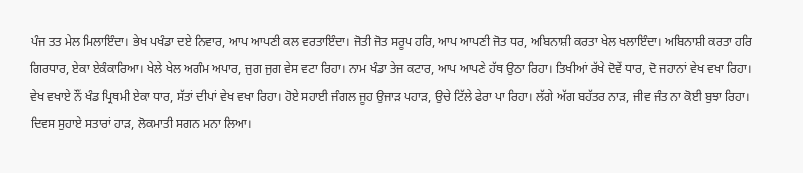ਪੰਜ ਤਤ ਮੇਲ ਮਿਲਾਇੰਦਾ। ਭੇਖ ਪਖੰਡਾ ਦਏ ਨਿਵਾਰ, ਆਪ ਆਪਣੀ ਕਲ ਵਰਤਾਇੰਦਾ। ਜੋਤੀ ਜੋਤ ਸਰੂਪ ਹਰਿ, ਆਪ ਆਪਣੀ ਜੋਤ ਧਰ, ਅਬਿਨਾਸ਼ੀ ਕਰਤਾ ਖੇਲ ਖਲਾਇੰਦਾ। ਅਬਿਨਾਸ਼ੀ ਕਰਤਾ ਹਰਿ ਗਿਰਧਾਰ, ਏਕਾ ਏਕੰਕਾਰਿਆ। ਖੇਲੇ ਖੇਲ ਅਗੰਮ ਅਪਾਰ, ਜੁਗ ਜੁਗ ਵੇਸ ਵਟਾ ਰਿਹਾ। ਨਾਮ ਖੰਡਾ ਤੇਜ ਕਟਾਰ, ਆਪ ਆਪਣੇ ਹੱਥ ਉਠਾ ਰਿਹਾ। ਤਿਖੀਆਂ ਰੱਖੇ ਦੋਵੇਂ ਧਾਰ, ਦੋ ਜਹਾਨਾਂ ਵੇਖ ਵਖਾ ਰਿਹਾ। ਵੇਖ ਵਖਾਏ ਨੌਂ ਖੰਡ ਪ੍ਰਿਥਮੀ ਏਕਾ ਧਾਰ, ਸੱਤਾਂ ਦੀਪਾਂ ਵੇਖ ਵਖਾ ਰਿਹਾ। ਹੋਏ ਸਹਾਈ ਜੰਗਲ ਜੂਹ ਉਜਾੜ ਪਹਾੜ, ਉਚੇ ਟਿੱਲੇ ਫੇਰਾ ਪਾ ਰਿਹਾ। ਲੱਗੇ ਅੱਗ ਬਹੱਤਰ ਨਾੜ, ਜੀਵ ਜੰਤ ਨਾ ਕੋਈ ਬੁਝਾ ਰਿਹਾ। ਦਿਵਸ ਸੁਹਾਏ ਸਤਾਰਾਂ ਹਾੜ, ਲੋਕਮਾਤੀ ਸਗਨ ਮਨਾ ਲਿਆ।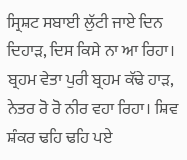ਸ੍ਰਿਸ਼ਟ ਸਬਾਈ ਲੁੱਟੀ ਜਾਏ ਦਿਨ ਦਿਹਾੜ, ਦਿਸ ਕਿਸੇ ਨਾ ਆ ਰਿਹਾ। ਬ੍ਰਹਮ ਵੇਤਾ ਪੁਰੀ ਬ੍ਰਹਮ ਕੱਢੇ ਹਾੜ, ਨੇਤਰ ਰੋ ਰੋ ਨੀਰ ਵਹਾ ਰਿਹਾ। ਸ਼ਿਵ ਸ਼ੰਕਰ ਢਹਿ ਢਹਿ ਪਏ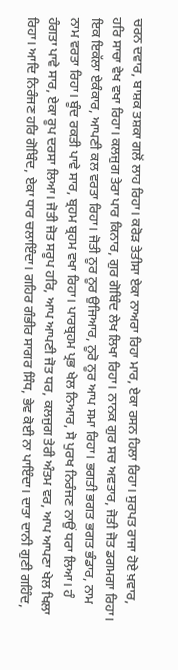ਚਰਨ ਦਵਾਰ, ਬਾਸ਼ਕ ਤਸ਼ਕਾ ਗਲੋਂ ਲਾਹ ਰਿਹਾ। ਕਰੋੜ ਤੇਤੀਸਾ ਏਕਾ ਨਾਅਰਾ ਰਿਹਾ ਮਾਰ, ਏਕਾ ਰਸਨ ਹਿਲਾ ਰਿਹਾ। ਸੁਰਪਤ ਰਾਜਾ ਹੋਏ ਖ਼ਵਾਰ, ਹਰਿ ਸਾਚਾ ਵੇਖ ਵਖਾ ਰਿਹਾ। ਕਲਜੁਗ ਤੇਰਾ ਪਾਰ ਕਿਨਾਰ, ਗੁਰ ਗੋਬਿੰਦ ਲੇਖ ਲਿਖਾ ਰਿਹਾ। ਨਾਨਕ ਗੁਰ ਸਚ ਅਵਤਾਰ, ਜੋਤੀ ਜੋਤ ਡਗਮਗਾ ਰਿਹਾ। ਇਕ ਇਕੱਲਾ ਏਕੰਕਾਰ, ਆਪਣੀ ਕਲ ਵਰਤਾ ਰਿਹਾ। ਜੋਤੀ ਨੂਰ ਨੂਰ ਉਜਿਆਰ, ਨੂਰੋ ਨੂਰ ਆਪ ਸਮਾ ਰਿਹਾ। ਭਗਤੀ ਭਗਤ ਭਗਤ ਭੰਡਾਰ, ਨਾਮ ਨਾਮ ਵਰਤਾ ਰਿਹਾ। ਬੂੰਦ ਰਕਤੀ ਪਾਵੇ ਸਾਰ, ਬ੍ਰਹਮ ਬ੍ਰਹਮ ਵਖਾ ਰਿਹਾ। ਪਾਰਬ੍ਰਹਮ ਪ੍ਰਭ ਖੇਲ ਨਿਆਰ, ਸੋ ਪੁਰਖ ਨਿਰੰਜਣ ਨਾਉਂ ਧਰਾ ਲਿਆ। ਹੰ ਹੰਗਤਾ ਪਾਵੇ ਸਾਰ, ਏਕਾ ਰੂਪ ਦਰਸਾ ਲਿਆ। ਜੋਤੀ ਜੋਤ ਸਰੂਪ ਹਰਿ, ਆਪ ਆਪਣੀ ਜੋਤ ਧਰ, ਕਲਜੁਗ ਤੇਰੀ ਅੰਤਮ ਵਰ, ਆਪ ਆਪਣਾ ਖੇਲ ਖਿਲਾ ਰਿਹਾ। ਆਦਿ ਨਿਰੰਜਣ ਹਰਿ ਗੋਬਿੰਦ, ਏਕਾ ਧਾਰ ਚਲਾਇੰਦਾ। ਗਹਿਰ ਗੰਭੀਰ ਸਾਗਰ ਸਿੰਧ, ਭੇਵ ਕੋਈ ਨਾ ਪਾਇੰਦਾ। ਦਾਤਾ ਦਾਨੀ ਗੁਣੀ ਗਹਿੰਦ,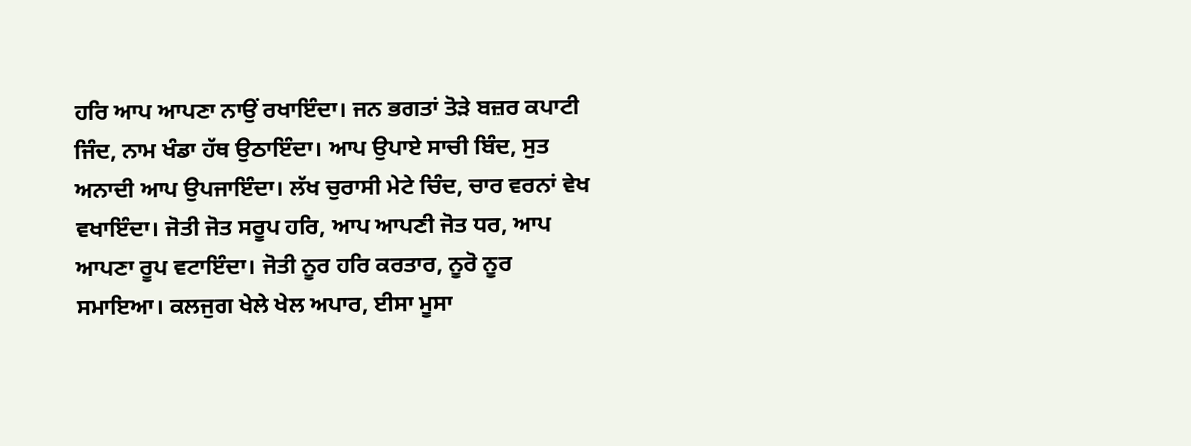ਹਰਿ ਆਪ ਆਪਣਾ ਨਾਉਂ ਰਖਾਇੰਦਾ। ਜਨ ਭਗਤਾਂ ਤੋੜੇ ਬਜ਼ਰ ਕਪਾਟੀ ਜਿੰਦ, ਨਾਮ ਖੰਡਾ ਹੱਥ ਉਠਾਇੰਦਾ। ਆਪ ਉਪਾਏ ਸਾਚੀ ਬਿੰਦ, ਸੁਤ ਅਨਾਦੀ ਆਪ ਉਪਜਾਇੰਦਾ। ਲੱਖ ਚੁਰਾਸੀ ਮੇਟੇ ਚਿੰਦ, ਚਾਰ ਵਰਨਾਂ ਵੇਖ ਵਖਾਇੰਦਾ। ਜੋਤੀ ਜੋਤ ਸਰੂਪ ਹਰਿ, ਆਪ ਆਪਣੀ ਜੋਤ ਧਰ, ਆਪ ਆਪਣਾ ਰੂਪ ਵਟਾਇੰਦਾ। ਜੋਤੀ ਨੂਰ ਹਰਿ ਕਰਤਾਰ, ਨੂਰੋ ਨੂਰ ਸਮਾਇਆ। ਕਲਜੁਗ ਖੇਲੇ ਖੇਲ ਅਪਾਰ, ਈਸਾ ਮੂਸਾ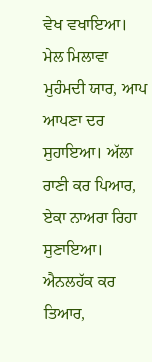ਵੇਖ ਵਖਾਇਆ। ਮੇਲ ਮਿਲਾਵਾ ਮੁਹੰਮਦੀ ਯਾਰ, ਆਪ ਆਪਣਾ ਦਰ ਸੁਹਾਇਆ। ਅੱਲਾ ਰਾਣੀ ਕਰ ਪਿਆਰ, ਏਕਾ ਨਾਅਰਾ ਰਿਹਾ ਸੁਣਾਇਆ। ਐਨਲਹੱਕ ਕਰ ਤਿਆਰ,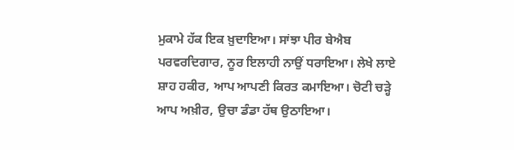ਮੁਕਾਮੇ ਹੱਕ ਇਕ ਖ਼ੁਦਾਇਆ। ਸਾਂਝਾ ਪੀਰ ਬੇਐਬ ਪਰਵਰਦਿਗਾਰ, ਨੂਰ ਇਲਾਹੀ ਨਾਉਂ ਧਰਾਇਆ। ਲੇਖੇ ਲਾਏ ਸ਼ਾਹ ਹਕੀਰ, ਆਪ ਆਪਣੀ ਕਿਰਤ ਕਮਾਇਆ। ਚੋਟੀ ਚੜ੍ਹੇ ਆਪ ਅਖ਼ੀਰ, ਉਚਾ ਡੰਡਾ ਹੱਥ ਉਠਾਇਆ।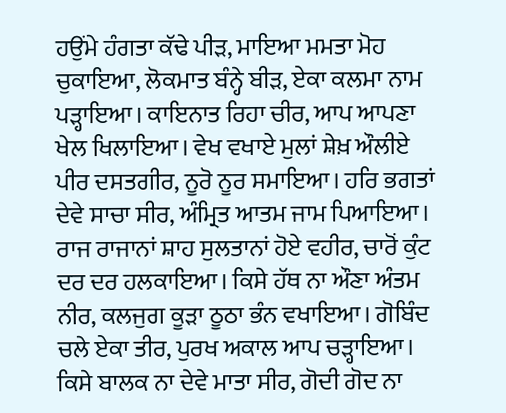ਹਉਂਮੇ ਹੰਗਤਾ ਕੱਢੇ ਪੀੜ, ਮਾਇਆ ਮਮਤਾ ਮੋਹ ਚੁਕਾਇਆ, ਲੋਕਮਾਤ ਬੰਨ੍ਹੇ ਬੀੜ, ਏਕਾ ਕਲਮਾ ਨਾਮ ਪੜ੍ਹਾਇਆ। ਕਾਇਨਾਤ ਰਿਹਾ ਚੀਰ, ਆਪ ਆਪਣਾ ਖੇਲ ਖਿਲਾਇਆ। ਵੇਖ ਵਖਾਏ ਮੁਲਾਂ ਸ਼ੇਖ਼ ਔਲੀਏ ਪੀਰ ਦਸਤਗੀਰ, ਨੂਰੋ ਨੂਰ ਸਮਾਇਆ। ਹਰਿ ਭਗਤਾਂ ਦੇਵੇ ਸਾਚਾ ਸੀਰ, ਅੰਮ੍ਰਿਤ ਆਤਮ ਜਾਮ ਪਿਆਇਆ। ਰਾਜ ਰਾਜਾਨਾਂ ਸ਼ਾਹ ਸੁਲਤਾਨਾਂ ਹੋਏ ਵਹੀਰ, ਚਾਰੋਂ ਕੁੰਟ ਦਰ ਦਰ ਹਲਕਾਇਆ। ਕਿਸੇ ਹੱਥ ਨਾ ਔਣਾ ਅੰਤਮ ਨੀਰ, ਕਲਜੁਗ ਕੂੜਾ ਠੂਠਾ ਭੰਨ ਵਖਾਇਆ। ਗੋਬਿੰਦ ਚਲੇ ਏਕਾ ਤੀਰ, ਪੁਰਖ ਅਕਾਲ ਆਪ ਚੜ੍ਹਾਇਆ। ਕਿਸੇ ਬਾਲਕ ਨਾ ਦੇਵੇ ਮਾਤਾ ਸੀਰ, ਗੋਦੀ ਗੋਦ ਨਾ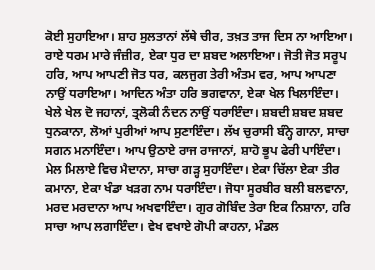ਕੋਈ ਸੁਹਾਇਆ। ਸ਼ਾਹ ਸੁਲਤਾਨਾਂ ਲੱਥੇ ਚੀਰ, ਤਖ਼ਤ ਤਾਜ ਦਿਸ ਨਾ ਆਇਆ। ਰਾਏ ਧਰਮ ਮਾਰੇ ਜੰਜ਼ੀਰ, ਏਕਾ ਧੁਰ ਦਾ ਸ਼ਬਦ ਅਲਾਇਆ। ਜੋਤੀ ਜੋਤ ਸਰੂਪ ਹਰਿ, ਆਪ ਆਪਣੀ ਜੋਤ ਧਰ, ਕਲਜੁਗ ਤੇਰੀ ਅੰਤਮ ਵਰ, ਆਪ ਆਪਣਾ ਨਾਉਂ ਧਰਾਇਆ। ਆਦਿਨ ਅੰਤਾ ਹਰਿ ਭਗਵਾਨਾ, ਏਕਾ ਖੇਲ ਖਿਲਾਇੰਦਾ। ਖੇਲੇ ਖੇਲ ਦੋ ਜਹਾਨਾਂ, ਤ੍ਰਲੋਕੀ ਨੰਦਨ ਨਾਉਂ ਧਰਾਇੰਦਾ। ਸ਼ਬਦੀ ਸ਼ਬਦ ਸ਼ਬਦ ਧੁਨਕਾਨਾ, ਲੋਆਂ ਪੁਰੀਆਂ ਆਪ ਸੁਣਾਇੰਦਾ। ਲੱਖ ਚੁਰਾਸੀ ਬੰਨ੍ਹੇ ਗਾਨਾ, ਸਾਚਾ ਸਗਨ ਮਨਾਇੰਦਾ। ਆਪ ਉਠਾਏ ਰਾਜ ਰਾਜਾਨਾਂ, ਸ਼ਾਹੋ ਭੂਪ ਫੇਰੀ ਪਾਇੰਦਾ। ਮੇਲ ਮਿਲਾਏ ਵਿਚ ਮੈਦਾਨਾ, ਸਾਚਾ ਗੜ੍ਹ ਸੁਹਾਇੰਦਾ। ਏਕਾ ਚਿੱਲਾ ਏਕਾ ਤੀਰ ਕਮਾਨਾ, ਏਕਾ ਖੰਡਾ ਖੜਗ ਨਾਮ ਧਰਾਇੰਦਾ। ਜੋਧਾ ਸੂਰਬੀਰ ਬਲੀ ਬਲਵਾਨਾ, ਮਰਦ ਮਰਦਾਨਾ ਆਪ ਅਖਵਾਇੰਦਾ। ਗੁਰ ਗੋਬਿੰਦ ਤੇਰਾ ਇਕ ਨਿਸ਼ਾਨਾ, ਹਰਿ ਸਾਚਾ ਆਪ ਲਗਾਇੰਦਾ। ਵੇਖ ਵਖਾਏ ਗੋਪੀ ਕਾਹਨਾ, ਮੰਡਲ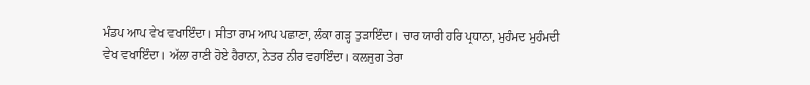ਮੰਡਪ ਆਪ ਵੇਖ ਵਖਾਇੰਦਾ। ਸੀਤਾ ਰਾਮ ਆਪ ਪਛਾਣਾ, ਲੰਕਾ ਗੜ੍ਹ ਤੁੜਾਇੰਦਾ। ਚਾਰ ਯਾਰੀ ਹਰਿ ਪ੍ਰਧਾਨਾ, ਮੁਹੰਮਦ ਮੁਹੰਮਦੀ ਵੇਖ ਵਖਾਇੰਦਾ। ਅੱਲਾ ਰਾਣੀ ਹੋਏ ਹੈਰਾਨਾ, ਨੇਤਰ ਨੀਰ ਵਹਾਇੰਦਾ। ਕਲਜੁਗ ਤੇਰਾ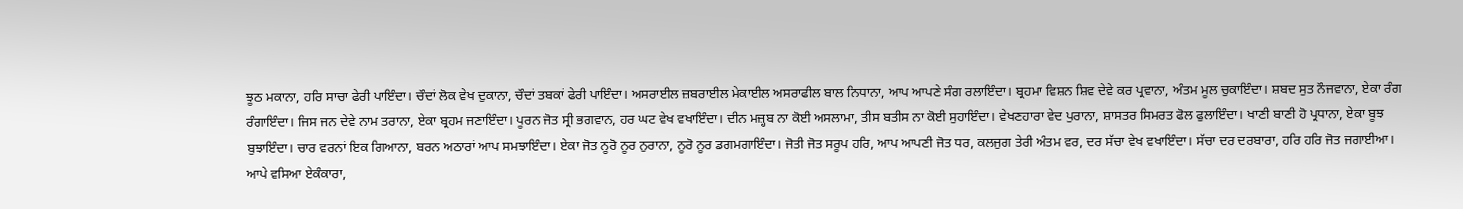ਝੂਠ ਮਕਾਨਾ, ਹਰਿ ਸਾਚਾ ਫੇਰੀ ਪਾਇੰਦਾ। ਚੌਦਾਂ ਲੋਕ ਵੇਖ ਦੁਕਾਨਾ, ਚੌਦਾਂ ਤਬਕਾਂ ਫੇਰੀ ਪਾਇੰਦਾ। ਅਸਰਾਈਲ ਜ਼ਬਰਾਈਲ ਮੇਕਾਈਲ ਅਸਰਾਫੀਲ ਬਾਲ ਨਿਧਾਨਾ, ਆਪ ਆਪਣੇ ਸੰਗ ਰਲਾਇੰਦਾ। ਬ੍ਰਹਮਾ ਵਿਸ਼ਨ ਸ਼ਿਵ ਦੇਵੇ ਕਰ ਪ੍ਰਵਾਨਾ, ਅੰਤਮ ਮੂਲ ਚੁਕਾਇੰਦਾ। ਸ਼ਬਦ ਸੁਤ ਨੌਜਵਾਨਾ, ਏਕਾ ਰੰਗ ਰੰਗਾਇੰਦਾ। ਜਿਸ ਜਨ ਦੇਵੇ ਨਾਮ ਤਰਾਨਾ, ਏਕਾ ਬ੍ਰਹਮ ਜਣਾਇੰਦਾ। ਪੂਰਨ ਜੋਤ ਸ੍ਰੀ ਭਗਵਾਨ, ਹਰ ਘਟ ਵੇਖ ਵਖਾਇੰਦਾ। ਦੀਨ ਮਜ਼੍ਹਬ ਨਾ ਕੋਈ ਅਸਲਾਮਾ, ਤੀਸ ਬਤੀਸ ਨਾ ਕੋਈ ਸੁਹਾਇੰਦਾ। ਵੇਖਣਹਾਰਾ ਵੇਦ ਪੁਰਾਨਾ, ਸ਼ਾਸਤਰ ਸਿਮਰਤ ਫੋਲ ਫੁਲਾਇੰਦਾ। ਖਾਣੀ ਬਾਣੀ ਹੋ ਪ੍ਰਧਾਨਾ, ਏਕਾ ਬੂਝ ਬੁਝਾਇੰਦਾ। ਚਾਰ ਵਰਨਾਂ ਇਕ ਗਿਆਨਾ, ਬਰਨ ਅਠਾਰਾਂ ਆਪ ਸਮਝਾਇੰਦਾ। ਏਕਾ ਜੋਤ ਨੂਰੋ ਨੂਰ ਨੁਰਾਨਾ, ਨੂਰੋ ਨੂਰ ਡਗਮਗਾਇੰਦਾ। ਜੋਤੀ ਜੋਤ ਸਰੂਪ ਹਰਿ, ਆਪ ਆਪਣੀ ਜੋਤ ਧਰ, ਕਲਜੁਗ ਤੇਰੀ ਅੰਤਮ ਵਰ, ਦਰ ਸੱਚਾ ਵੇਖ ਵਖਾਇੰਦਾ। ਸੱਚਾ ਦਰ ਦਰਬਾਰਾ, ਹਰਿ ਹਰਿ ਜੋਤ ਜਗਾਈਆ। ਆਪੇ ਵਸਿਆ ਏਕੰਕਾਰਾ,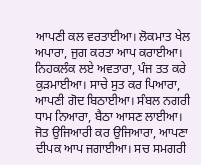ਆਪਣੀ ਕਲ ਵਰਤਾਈਆ। ਲੋਕਮਾਤ ਖੇਲ ਅਪਾਰਾ, ਜੁਗ ਕਰਤਾ ਆਪ ਕਰਾਈਆ। ਨਿਹਕਲੰਕ ਲਏ ਅਵਤਾਰਾ, ਪੰਜ ਤਤ ਕਰੇ ਕੁੜਮਾਈਆ। ਸਾਚੇ ਸੁਤ ਕਰ ਪਿਆਰਾ, ਆਪਣੀ ਗੋਦ ਬਿਠਾਈਆ। ਸੰਬਲ ਨਗਰੀ ਧਾਮ ਨਿਆਰਾ, ਬੈਠਾ ਆਸਣ ਲਾਈਆ। ਜੋਤ ਉਜਿਆਰੀ ਕਰ ਉਜਿਆਰਾ, ਆਪਣਾ ਦੀਪਕ ਆਪ ਜਗਾਈਆ। ਸਚ ਸਮਗਰੀ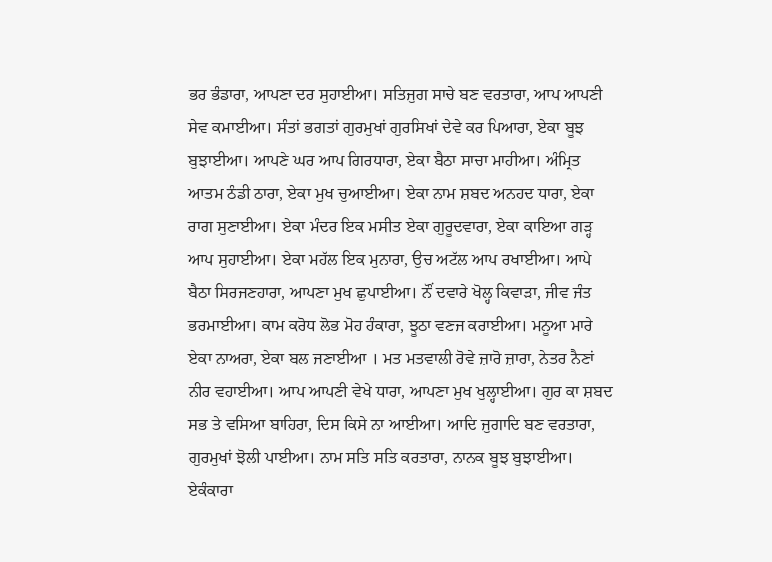ਭਰ ਭੰਡਾਰਾ, ਆਪਣਾ ਦਰ ਸੁਹਾਈਆ। ਸਤਿਜੁਗ ਸਾਚੇ ਬਣ ਵਰਤਾਰਾ, ਆਪ ਆਪਣੀ ਸੇਵ ਕਮਾਈਆ। ਸੰਤਾਂ ਭਗਤਾਂ ਗੁਰਮੁਖਾਂ ਗੁਰਸਿਖਾਂ ਦੇਵੇ ਕਰ ਪਿਆਰਾ, ਏਕਾ ਬੂਝ ਬੁਝਾਈਆ। ਆਪਣੇ ਘਰ ਆਪ ਗਿਰਧਾਰਾ, ਏਕਾ ਬੈਠਾ ਸਾਚਾ ਮਾਹੀਆ। ਅੰਮ੍ਰਿਤ ਆਤਮ ਠੰਡੀ ਠਾਰਾ, ਏਕਾ ਮੁਖ ਚੁਆਈਆ। ਏਕਾ ਨਾਮ ਸ਼ਬਦ ਅਨਹਦ ਧਾਰਾ, ਏਕਾ ਰਾਗ ਸੁਣਾਈਆ। ਏਕਾ ਮੰਦਰ ਇਕ ਮਸੀਤ ਏਕਾ ਗੁਰੂਦਵਾਰਾ, ਏਕਾ ਕਾਇਆ ਗੜ੍ਹ ਆਪ ਸੁਹਾਈਆ। ਏਕਾ ਮਹੱਲ ਇਕ ਮੁਨਾਰਾ, ਉਚ ਅਟੱਲ ਆਪ ਰਖਾਈਆ। ਆਪੇ ਬੈਠਾ ਸਿਰਜਣਹਾਰਾ, ਆਪਣਾ ਮੁਖ ਛੁਪਾਈਆ। ਨੌਂ ਦਵਾਰੇ ਖੋਲ੍ਹ ਕਿਵਾੜਾ, ਜੀਵ ਜੰਤ ਭਰਮਾਈਆ। ਕਾਮ ਕਰੋਧ ਲੋਭ ਮੋਹ ਹੰਕਾਰਾ, ਝੂਠਾ ਵਣਜ ਕਰਾਈਆ। ਮਨੂਆ ਮਾਰੇ ਏਕਾ ਨਾਅਰਾ, ਏਕਾ ਬਲ ਜਣਾਈਆ । ਮਤ ਮਤਵਾਲੀ ਰੋਵੇ ਜ਼ਾਰੋ ਜ਼ਾਰਾ, ਨੇਤਰ ਨੈਣਾਂ ਨੀਰ ਵਹਾਈਆ। ਆਪ ਆਪਣੀ ਵੇਖੇ ਧਾਰਾ, ਆਪਣਾ ਮੁਖ ਖੁਲ੍ਹਾਈਆ। ਗੁਰ ਕਾ ਸ਼ਬਦ ਸਭ ਤੇ ਵਸਿਆ ਬਾਹਿਰਾ, ਦਿਸ ਕਿਸੇ ਨਾ ਆਈਆ। ਆਦਿ ਜੁਗਾਦਿ ਬਣ ਵਰਤਾਰਾ, ਗੁਰਮੁਖਾਂ ਝੋਲੀ ਪਾਈਆ। ਨਾਮ ਸਤਿ ਸਤਿ ਕਰਤਾਰਾ, ਨਾਨਕ ਬੂਝ ਬੁਝਾਈਆ। ਏਕੰਕਾਰਾ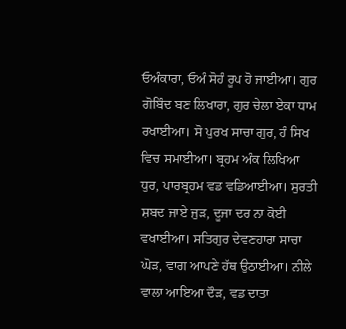ਓਅੰਕਾਰਾ, ਓਅੰ ਸੋਹੰ ਰੂਪ ਹੋ ਜਾਈਆ। ਗੁਰ ਗੋਬਿੰਦ ਬਣ ਲਿਖਾਰਾ, ਗੁਰ ਚੇਲਾ ਏਕਾ ਧਾਮ ਰਖਾਈਆ। ਸੋ ਪੁਰਖ ਸਾਚਾ ਗੁਰ, ਹੰ ਸਿਖ ਵਿਚ ਸਮਾਈਆ। ਬ੍ਰਹਮ ਅੰਕ ਲਿਖਿਆ ਧੁਰ, ਪਾਰਬ੍ਰਹਮ ਵਡ ਵਡਿਆਈਆ। ਸੁਰਤੀ ਸ਼ਬਦ ਜਾਏ ਜੁੜ, ਦੂਜਾ ਦਰ ਨਾ ਕੋਈ ਵਖਾਈਆ। ਸਤਿਗੁਰ ਦੇਵਣਹਾਰਾ ਸਾਚਾ ਘੋੜ, ਵਾਗ ਆਪਣੇ ਹੱਥ ਉਠਾਈਆ। ਨੀਲੇ ਵਾਲਾ ਆਇਆ ਦੌੜ, ਵਡ ਦਾਤਾ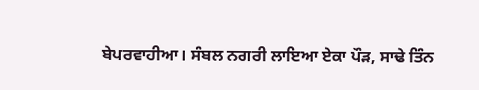ਬੇਪਰਵਾਹੀਆ। ਸੰਬਲ ਨਗਰੀ ਲਾਇਆ ਏਕਾ ਪੌੜ, ਸਾਢੇ ਤਿੰਨ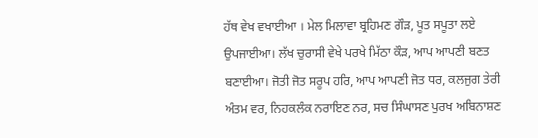ਹੱਥ ਵੇਖ ਵਖਾਈਆ । ਮੇਲ ਮਿਲਾਵਾ ਬ੍ਰਹਿਮਣ ਗੌੜ, ਪੂਤ ਸਪੂਤਾ ਲਏ ਉਪਜਾਈਆ। ਲੱਖ ਚੁਰਾਸੀ ਵੇਖੇ ਪਰਖੇ ਮਿੱਠਾ ਕੌੜ, ਆਪ ਆਪਣੀ ਬਣਤ ਬਣਾਈਆ। ਜੋਤੀ ਜੋਤ ਸਰੂਪ ਹਰਿ, ਆਪ ਆਪਣੀ ਜੋਤ ਧਰ, ਕਲਜੁਗ ਤੇਰੀ ਅੰਤਮ ਵਰ, ਨਿਹਕਲੰਕ ਨਰਾਇਣ ਨਰ, ਸਚ ਸਿੰਘਾਸਣ ਪੁਰਖ ਅਬਿਨਾਸ਼ਣ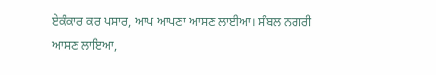ਏਕੰਕਾਰ ਕਰ ਪਸਾਰ, ਆਪ ਆਪਣਾ ਆਸਣ ਲਾਈਆ। ਸੰਬਲ ਨਗਰੀ ਆਸਣ ਲਾਇਆ,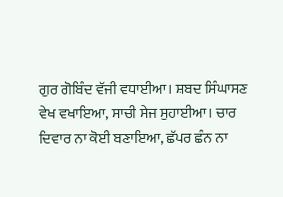ਗੁਰ ਗੋਬਿੰਦ ਵੱਜੀ ਵਧਾਈਆ। ਸ਼ਬਦ ਸਿੰਘਾਸਣ ਵੇਖ ਵਖਾਇਆ, ਸਾਚੀ ਸੇਜ ਸੁਹਾਈਆ। ਚਾਰ ਦਿਵਾਰ ਨਾ ਕੋਈ ਬਣਾਇਆ, ਛੱਪਰ ਛੰਨ ਨਾ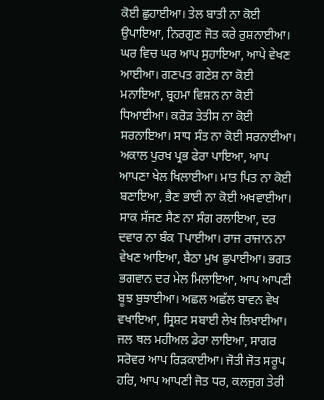ਕੋਈ ਛੁਹਾਈਆ। ਤੇਲ ਬਾਤੀ ਨਾ ਕੋਈ ਉਪਾਇਆ, ਨਿਰਗੁਣ ਜੋਤ ਕਰੇ ਰੁਸ਼ਨਾਈਆ। ਘਰ ਵਿਚ ਘਰ ਆਪ ਸੁਹਾਇਆ, ਆਪੇ ਵੇਖਣ ਆਈਆ। ਗਣਪਤ ਗਣੇਸ਼ ਨਾ ਕੋਈ ਮਨਾਇਆ, ਬ੍ਰਹਮਾ ਵਿਸ਼ਨ ਨਾ ਕੋਈ ਧਿਆਈਆ। ਕਰੋੜ ਤੇਤੀਸ ਨਾ ਕੋਈ ਸਰਨਾਇਆ। ਸਾਧ ਸੰਤ ਨਾ ਕੋਈ ਸਰਨਾਈਆ। ਅਕਾਲ ਪੁਰਖ ਪ੍ਰਭ ਫੇਰਾ ਪਾਇਆ, ਆਪ ਆਪਣਾ ਖੇਲ ਖਿਲਾਈਆ। ਮਾਤ ਪਿਤ ਨਾ ਕੋਈ ਬਣਾਇਆ, ਭੈਣ ਭਾਈ ਨਾ ਕੋਈ ਅਖਵਾਈਆ। ਸਾਕ ਸੱਜਣ ਸੈਣ ਨਾ ਸੰਗ ਰਲਾਇਆ, ਦਰ ਦਵਾਰ ਨਾ ਬੰਕ Tਪਾਈਆ। ਰਾਜ ਰਾਜਾਨ ਨਾ ਵੇਖਣ ਆਇਆ, ਬੈਠਾ ਮੁਖ ਛੁਪਾਈਆ। ਭਗਤ ਭਗਵਾਨ ਦਰ ਮੇਲ ਮਿਲਾਇਆ, ਆਪ ਆਪਣੀ ਬੂਝ ਬੁਝਾਈਆ। ਅਛਲ ਅਛੱਲ ਬਾਵਨ ਵੇਖ ਵਖਾਇਆ, ਸ੍ਰਿਸ਼ਟ ਸਬਾਈ ਲੇਖ ਲਿਖਾਈਆ। ਜਲ ਥਲ ਮਹੀਅਲ ਡੇਰਾ ਲਾਇਆ, ਸਾਗਰ ਸਰੋਵਰ ਆਪ ਰਿੜਕਾਈਆ। ਜੋਤੀ ਜੋਤ ਸਰੂਪ ਹਰਿ, ਆਪ ਆਪਣੀ ਜੋਤ ਧਰ, ਕਲਜੁਗ ਤੇਰੀ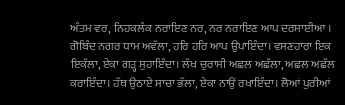ਅੰਤਮ ਵਰ, ਨਿਹਕਲੰਕ ਨਰਾਇਣ ਨਰ, ਨਰ ਨਰਾਇਣ ਆਪ ਦਰਸਾਈਆ । ਗੋਬਿੰਦ ਨਗਰ ਧਾਮ ਅਵੱਲਾ, ਹਰਿ ਹਰਿ ਆਪ ਉਪਾਇੰਦਾ। ਵਸਣਹਾਰਾ ਇਕ ਇਕੱਲਾ, ਏਕਾ ਗੜ੍ਹ ਸੁਹਾਇੰਦਾ। ਲੱਖ ਚੁਰਾਸੀ ਅਛਲ ਅਛੱਲਾ, ਅਛਲ ਅਛੱਲ ਕਰਾਇੰਦਾ। ਹੱਥ ਉਠਾਏ ਸਾਚਾ ਭੱਲਾ, ਏਕਾ ਨਾਉਂ ਰਖਾਇੰਦਾ। ਲੋਆਂ ਪੁਰੀਆਂ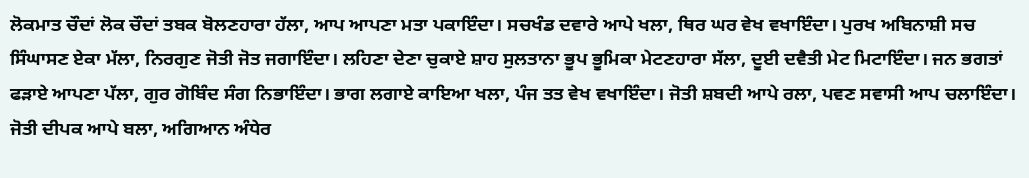ਲੋਕਮਾਤ ਚੌਦਾਂ ਲੋਕ ਚੌਦਾਂ ਤਬਕ ਬੋਲਣਹਾਰਾ ਹੱਲਾ, ਆਪ ਆਪਣਾ ਮਤਾ ਪਕਾਇੰਦਾ। ਸਚਖੰਡ ਦਵਾਰੇ ਆਪੇ ਖਲਾ, ਥਿਰ ਘਰ ਵੇਖ ਵਖਾਇੰਦਾ। ਪੁਰਖ ਅਬਿਨਾਸ਼ੀ ਸਚ ਸਿੰਘਾਸਣ ਏਕਾ ਮੱਲਾ, ਨਿਰਗੁਣ ਜੋਤੀ ਜੋਤ ਜਗਾਇੰਦਾ। ਲਹਿਣਾ ਦੇਣਾ ਚੁਕਾਏ ਸ਼ਾਹ ਸੁਲਤਾਨਾ ਭੂਪ ਭੂਮਿਕਾ ਮੇਟਣਹਾਰਾ ਸੱਲਾ, ਦੂਈ ਦਵੈਤੀ ਮੇਟ ਮਿਟਾਇੰਦਾ। ਜਨ ਭਗਤਾਂ ਫੜਾਏ ਆਪਣਾ ਪੱਲਾ, ਗੁਰ ਗੋਬਿੰਦ ਸੰਗ ਨਿਭਾਇੰਦਾ। ਭਾਗ ਲਗਾਏ ਕਾਇਆ ਖਲਾ, ਪੰਜ ਤਤ ਵੇਖ ਵਖਾਇੰਦਾ। ਜੋਤੀ ਸ਼ਬਦੀ ਆਪੇ ਰਲਾ, ਪਵਣ ਸਵਾਸੀ ਆਪ ਚਲਾਇੰਦਾ। ਜੋਤੀ ਦੀਪਕ ਆਪੇ ਬਲਾ, ਅਗਿਆਨ ਅੰਧੇਰ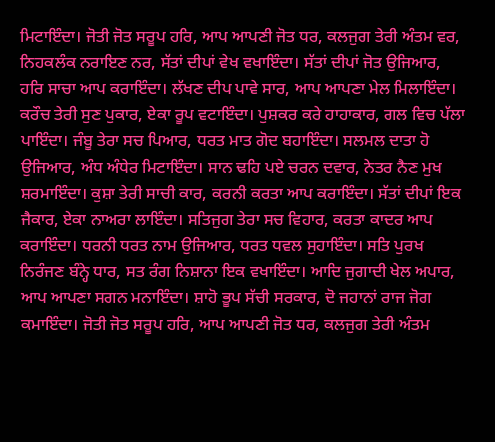ਮਿਟਾਇੰਦਾ। ਜੋਤੀ ਜੋਤ ਸਰੂਪ ਹਰਿ, ਆਪ ਆਪਣੀ ਜੋਤ ਧਰ, ਕਲਜੁਗ ਤੇਰੀ ਅੰਤਮ ਵਰ, ਨਿਹਕਲੰਕ ਨਰਾਇਣ ਨਰ, ਸੱਤਾਂ ਦੀਪਾਂ ਵੇਖ ਵਖਾਇੰਦਾ। ਸੱਤਾਂ ਦੀਪਾਂ ਜੋਤ ਉਜਿਆਰ, ਹਰਿ ਸਾਚਾ ਆਪ ਕਰਾਇੰਦਾ। ਲੱਖਣ ਦੀਪ ਪਾਵੇ ਸਾਰ, ਆਪ ਆਪਣਾ ਮੇਲ ਮਿਲਾਇੰਦਾ। ਕਰੌਚ ਤੇਰੀ ਸੁਣ ਪੁਕਾਰ, ਏਕਾ ਰੂਪ ਵਟਾਇੰਦਾ। ਪੁਸ਼ਕਰ ਕਰੇ ਹਾਹਾਕਾਰ, ਗਲ ਵਿਚ ਪੱਲਾ ਪਾਇੰਦਾ। ਜੰਬੂ ਤੇਰਾ ਸਚ ਪਿਆਰ, ਧਰਤ ਮਾਤ ਗੋਦ ਬਹਾਇੰਦਾ। ਸਲਮਲ ਦਾਤਾ ਹੋ ਉਜਿਆਰ, ਅੰਧ ਅੰਧੇਰ ਮਿਟਾਇੰਦਾ। ਸਾਨ ਢਹਿ ਪਏ ਚਰਨ ਦਵਾਰ, ਨੇਤਰ ਨੈਣ ਮੁਖ ਸ਼ਰਮਾਇੰਦਾ। ਕੁਸ਼ਾ ਤੇਰੀ ਸਾਚੀ ਕਾਰ, ਕਰਨੀ ਕਰਤਾ ਆਪ ਕਰਾਇੰਦਾ। ਸੱਤਾਂ ਦੀਪਾਂ ਇਕ ਜੈਕਾਰ, ਏਕਾ ਨਾਅਰਾ ਲਾਇੰਦਾ। ਸਤਿਜੁਗ ਤੇਰਾ ਸਚ ਵਿਹਾਰ, ਕਰਤਾ ਕਾਦਰ ਆਪ ਕਰਾਇੰਦਾ। ਧਰਨੀ ਧਰਤ ਨਾਮ ਉਜਿਆਰ, ਧਰਤ ਧਵਲ ਸੁਹਾਇੰਦਾ। ਸਤਿ ਪੁਰਖ ਨਿਰੰਜਣ ਬੰਨ੍ਹੇ ਧਾਰ, ਸਤ ਰੰਗ ਨਿਸ਼ਾਨਾ ਇਕ ਵਖਾਇੰਦਾ। ਆਦਿ ਜੁਗਾਦੀ ਖੇਲ ਅਪਾਰ, ਆਪ ਆਪਣਾ ਸਗਨ ਮਨਾਇੰਦਾ। ਸ਼ਾਹੋ ਭੂਪ ਸੱਚੀ ਸਰਕਾਰ, ਦੋ ਜਹਾਨਾਂ ਰਾਜ ਜੋਗ ਕਮਾਇੰਦਾ। ਜੋਤੀ ਜੋਤ ਸਰੂਪ ਹਰਿ, ਆਪ ਆਪਣੀ ਜੋਤ ਧਰ, ਕਲਜੁਗ ਤੇਰੀ ਅੰਤਮ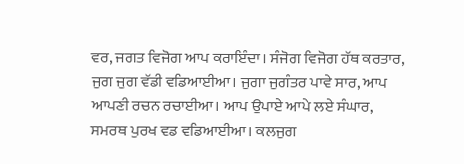ਵਰ, ਜਗਤ ਵਿਜੋਗ ਆਪ ਕਰਾਇੰਦਾ। ਸੰਜੋਗ ਵਿਜੋਗ ਹੱਥ ਕਰਤਾਰ, ਜੁਗ ਜੁਗ ਵੱਡੀ ਵਡਿਆਈਆ। ਜੁਗਾ ਜੁਗੰਤਰ ਪਾਵੇ ਸਾਰ, ਆਪ ਆਪਣੀ ਰਚਨ ਰਚਾਈਆ। ਆਪ ਉਪਾਏ ਆਪੇ ਲਏ ਸੰਘਾਰ, ਸਮਰਥ ਪੁਰਖ ਵਡ ਵਡਿਆਈਆ। ਕਲਜੁਗ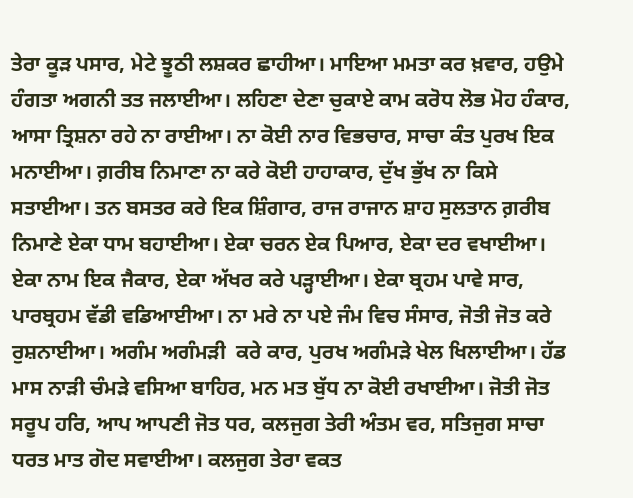ਤੇਰਾ ਕੂੜ ਪਸਾਰ, ਮੇਟੇ ਝੂਠੀ ਲਸ਼ਕਰ ਛਾਹੀਆ। ਮਾਇਆ ਮਮਤਾ ਕਰ ਖ਼ਵਾਰ, ਹਉਮੇ ਹੰਗਤਾ ਅਗਨੀ ਤਤ ਜਲਾਈਆ। ਲਹਿਣਾ ਦੇਣਾ ਚੁਕਾਏ ਕਾਮ ਕਰੋਧ ਲੋਭ ਮੋਹ ਹੰਕਾਰ, ਆਸਾ ਤ੍ਰਿਸ਼ਨਾ ਰਹੇ ਨਾ ਰਾਈਆ। ਨਾ ਕੋਈ ਨਾਰ ਵਿਭਚਾਰ, ਸਾਚਾ ਕੰਤ ਪੁਰਖ ਇਕ ਮਨਾਈਆ। ਗ਼ਰੀਬ ਨਿਮਾਣਾ ਨਾ ਕਰੇ ਕੋਈ ਹਾਹਾਕਾਰ, ਦੁੱਖ ਭੁੱਖ ਨਾ ਕਿਸੇ ਸਤਾਈਆ। ਤਨ ਬਸਤਰ ਕਰੇ ਇਕ ਸ਼ਿੰਗਾਰ, ਰਾਜ ਰਾਜਾਨ ਸ਼ਾਹ ਸੁਲਤਾਨ ਗ਼ਰੀਬ ਨਿਮਾਣੇ ਏਕਾ ਧਾਮ ਬਹਾਈਆ। ਏਕਾ ਚਰਨ ਏਕ ਪਿਆਰ, ਏਕਾ ਦਰ ਵਖਾਈਆ। ਏਕਾ ਨਾਮ ਇਕ ਜੈਕਾਰ, ਏਕਾ ਅੱਖਰ ਕਰੇ ਪੜ੍ਹਾਈਆ। ਏਕਾ ਬ੍ਰਹਮ ਪਾਵੇ ਸਾਰ, ਪਾਰਬ੍ਰਹਮ ਵੱਡੀ ਵਡਿਆਈਆ। ਨਾ ਮਰੇ ਨਾ ਪਏ ਜੰਮ ਵਿਚ ਸੰਸਾਰ, ਜੋਤੀ ਜੋਤ ਕਰੇ ਰੁਸ਼ਨਾਈਆ। ਅਗੰਮ ਅਗੰਮੜੀ  ਕਰੇ ਕਾਰ, ਪੁਰਖ ਅਗੰਮੜੇ ਖੇਲ ਖਿਲਾਈਆ। ਹੱਡ ਮਾਸ ਨਾੜੀ ਚੰਮੜੇ ਵਸਿਆ ਬਾਹਿਰ, ਮਨ ਮਤ ਬੁੱਧ ਨਾ ਕੋਈ ਰਖਾਈਆ। ਜੋਤੀ ਜੋਤ ਸਰੂਪ ਹਰਿ, ਆਪ ਆਪਣੀ ਜੋਤ ਧਰ, ਕਲਜੁਗ ਤੇਰੀ ਅੰਤਮ ਵਰ, ਸਤਿਜੁਗ ਸਾਚਾ ਧਰਤ ਮਾਤ ਗੋਦ ਸਵਾਈਆ। ਕਲਜੁਗ ਤੇਰਾ ਵਕਤ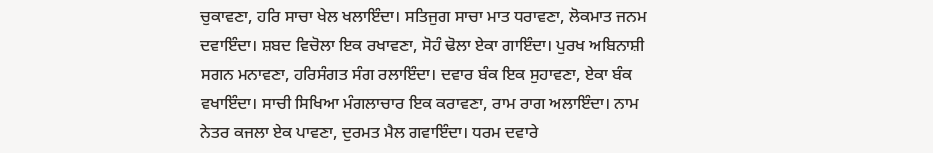ਚੁਕਾਵਣਾ, ਹਰਿ ਸਾਚਾ ਖੇਲ ਖਲਾਇੰਦਾ। ਸਤਿਜੁਗ ਸਾਚਾ ਮਾਤ ਧਰਾਵਣਾ, ਲੋਕਮਾਤ ਜਨਮ ਦਵਾਇੰਦਾ। ਸ਼ਬਦ ਵਿਚੋਲਾ ਇਕ ਰਖਾਵਣਾ, ਸੋਹੰ ਢੋਲਾ ਏਕਾ ਗਾਇੰਦਾ। ਪੁਰਖ ਅਬਿਨਾਸ਼ੀ ਸਗਨ ਮਨਾਵਣਾ, ਹਰਿਸੰਗਤ ਸੰਗ ਰਲਾਇੰਦਾ। ਦਵਾਰ ਬੰਕ ਇਕ ਸੁਹਾਵਣਾ, ਏਕਾ ਬੰਕ ਵਖਾਇੰਦਾ। ਸਾਚੀ ਸਿਖਿਆ ਮੰਗਲਾਚਾਰ ਇਕ ਕਰਾਵਣਾ, ਰਾਮ ਰਾਗ ਅਲਾਇੰਦਾ। ਨਾਮ ਨੇਤਰ ਕਜਲਾ ਏਕ ਪਾਵਣਾ, ਦੁਰਮਤ ਮੈਲ ਗਵਾਇੰਦਾ। ਧਰਮ ਦਵਾਰੇ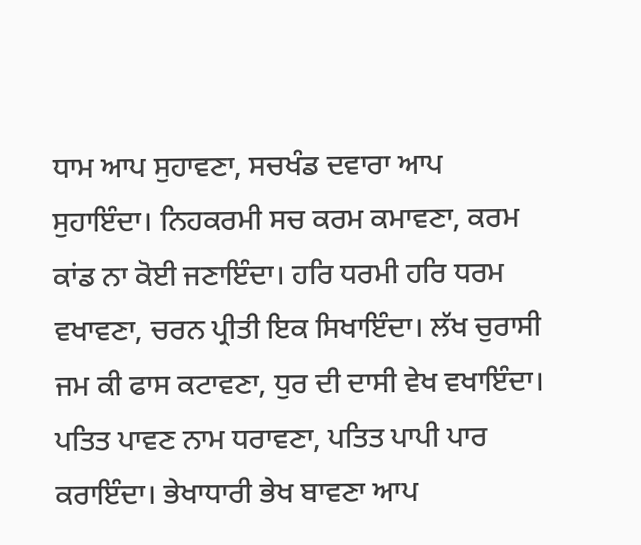ਧਾਮ ਆਪ ਸੁਹਾਵਣਾ, ਸਚਖੰਡ ਦਵਾਰਾ ਆਪ ਸੁਹਾਇੰਦਾ। ਨਿਹਕਰਮੀ ਸਚ ਕਰਮ ਕਮਾਵਣਾ, ਕਰਮ ਕਾਂਡ ਨਾ ਕੋਈ ਜਣਾਇੰਦਾ। ਹਰਿ ਧਰਮੀ ਹਰਿ ਧਰਮ ਵਖਾਵਣਾ, ਚਰਨ ਪ੍ਰੀਤੀ ਇਕ ਸਿਖਾਇੰਦਾ। ਲੱਖ ਚੁਰਾਸੀ ਜਮ ਕੀ ਫਾਸ ਕਟਾਵਣਾ, ਧੁਰ ਦੀ ਦਾਸੀ ਵੇਖ ਵਖਾਇੰਦਾ। ਪਤਿਤ ਪਾਵਣ ਨਾਮ ਧਰਾਵਣਾ, ਪਤਿਤ ਪਾਪੀ ਪਾਰ ਕਰਾਇੰਦਾ। ਭੇਖਾਧਾਰੀ ਭੇਖ ਬਾਵਣਾ ਆਪ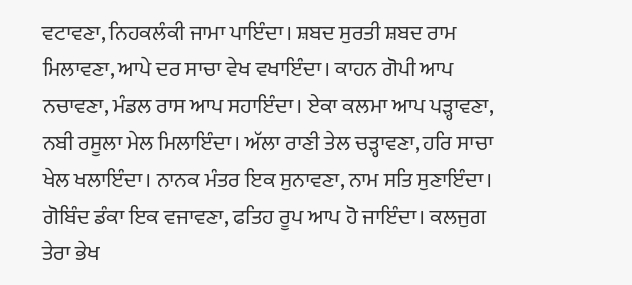ਵਟਾਵਣਾ, ਨਿਹਕਲੰਕੀ ਜਾਮਾ ਪਾਇੰਦਾ। ਸ਼ਬਦ ਸੁਰਤੀ ਸ਼ਬਦ ਰਾਮ ਮਿਲਾਵਣਾ, ਆਪੇ ਦਰ ਸਾਚਾ ਵੇਖ ਵਖਾਇੰਦਾ। ਕਾਹਨ ਗੋਪੀ ਆਪ ਨਚਾਵਣਾ, ਮੰਡਲ ਰਾਸ ਆਪ ਸਹਾਇੰਦਾ। ਏਕਾ ਕਲਮਾ ਆਪ ਪੜ੍ਹਾਵਣਾ, ਨਬੀ ਰਸੂਲਾ ਮੇਲ ਮਿਲਾਇੰਦਾ। ਅੱਲਾ ਰਾਣੀ ਤੇਲ ਚੜ੍ਹਾਵਣਾ, ਹਰਿ ਸਾਚਾ ਖੇਲ ਖਲਾਇੰਦਾ। ਨਾਨਕ ਮੰਤਰ ਇਕ ਸੁਨਾਵਣਾ, ਨਾਮ ਸਤਿ ਸੁਣਾਇੰਦਾ। ਗੋਬਿੰਦ ਡੰਕਾ ਇਕ ਵਜਾਵਣਾ, ਫਤਿਹ ਰੂਪ ਆਪ ਹੋ ਜਾਇੰਦਾ। ਕਲਜੁਗ ਤੇਰਾ ਭੇਖ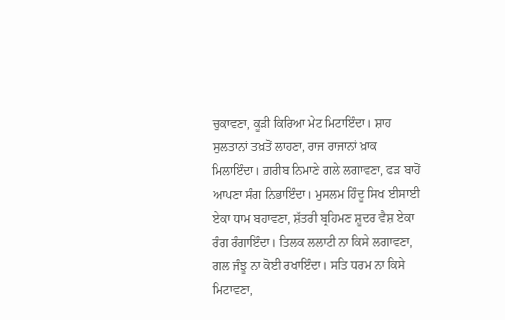ਚੁਕਾਵਣਾ, ਕੂੜੀ ਕਿਰਿਆ ਮੇਟ ਮਿਟਾਇੰਦਾ। ਸ਼ਾਹ ਸੁਲਤਾਨਾਂ ਤਖ਼ਤੋਂ ਲਾਹਣਾ, ਰਾਜ ਰਾਜਾਨਾਂ ਖ਼ਾਕ ਮਿਲਾਇੰਦਾ। ਗ਼ਰੀਬ ਨਿਮਾਣੇ ਗਲੇ ਲਗਾਵਣਾ, ਫੜ ਬਾਹੋਂ ਆਪਣਾ ਸੰਗ ਨਿਭਾਇੰਦਾ। ਮੁਸਲਮ ਹਿੰਦੂ ਸਿਖ ਈਸਾਈ ਏਕਾ ਧਾਮ ਬਹਾਵਣਾ, ਸ਼ੱਤਰੀ ਬ੍ਰਹਿਮਣ ਸ਼ੂਦਰ ਵੈਸ਼ ਏਕਾ ਰੰਗ ਰੰਗਾਇੰਦਾ। ਤਿਲਕ ਲਲਾਟੀ ਨਾ ਕਿਸੇ ਲਗਾਵਣਾ, ਗਲ ਜੰਝੂ ਨਾ ਕੋਈ ਰਖਾਇੰਦਾ। ਸਤਿ ਧਰਮ ਨਾ ਕਿਸੇ ਮਿਟਾਵਣਾ,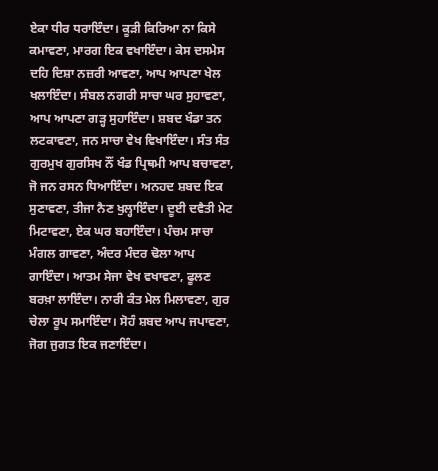ਏਕਾ ਧੀਰ ਧਰਾਇੰਦਾ। ਕੂੜੀ ਕਿਰਿਆ ਨਾ ਕਿਸੇ ਕਮਾਵਣਾ, ਮਾਰਗ ਇਕ ਵਖਾਇੰਦਾ। ਕੇਸ ਦਸਮੇਸ ਦਹਿ ਦਿਸ਼ਾ ਨਜ਼ਰੀ ਆਵਣਾ, ਆਪ ਆਪਣਾ ਖੇਲ ਖਲਾਇੰਦਾ। ਸੰਬਲ ਨਗਰੀ ਸਾਚਾ ਘਰ ਸੁਹਾਵਣਾ, ਆਪ ਆਪਣਾ ਗੜ੍ਹ ਸੁਹਾਇੰਦਾ। ਸ਼ਬਦ ਖੰਡਾ ਤਨ ਲਟਕਾਵਣਾ, ਜਨ ਸਾਚਾ ਵੇਖ ਵਿਖਾਇੰਦਾ। ਸੰਤ ਸੰਤ ਗੁਰਮੁਖ ਗੁਰਸਿਖ ਨੌਂ ਖੰਡ ਪ੍ਰਿਥਮੀ ਆਪ ਬਚਾਵਣਾ, ਜੋ ਜਨ ਰਸਨ ਧਿਆਇੰਦਾ। ਅਨਹਦ ਸ਼ਬਦ ਇਕ ਸੁਣਾਵਣਾ, ਤੀਜਾ ਨੈਣ ਖੁਲ੍ਹਾਇੰਦਾ। ਦੂਈ ਦਵੈਤੀ ਮੇਟ ਮਿਟਾਵਣਾ, ਏਕ ਘਰ ਬਹਾਇੰਦਾ। ਪੰਚਮ ਸਾਚਾ ਮੰਗਲ ਗਾਵਣਾ, ਅੰਦਰ ਮੰਦਰ ਢੋਲਾ ਆਪ ਗਾਇੰਦਾ। ਆਤਮ ਸੇਜਾ ਵੇਖ ਵਖਾਵਣਾ, ਫੂਲਣ ਬਰਖ਼ਾ ਲਾਇੰਦਾ। ਨਾਰੀ ਕੰਤ ਮੇਲ ਮਿਲਾਵਣਾ, ਗੁਰ ਚੇਲਾ ਰੂਪ ਸਮਾਇੰਦਾ। ਸੋਹੰ ਸ਼ਬਦ ਆਪ ਜਪਾਵਣਾ, ਜੋਗ ਜੁਗਤ ਇਕ ਜਣਾਇੰਦਾ।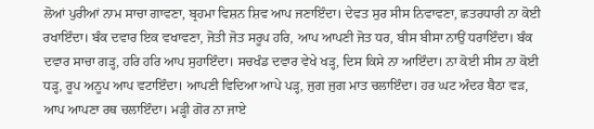ਲੋਆਂ ਪੁਰੀਆਂ ਨਾਮ ਸਾਚਾ ਗਾਵਣਾ, ਬ੍ਰਹਮਾ ਵਿਸ਼ਨ ਸ਼ਿਵ ਆਪ ਜਣਾਇੰਦਾ। ਦੇਵਤ ਸੁਰ ਸੀਸ ਨਿਵਾਵਣਾ, ਛਤਰਧਾਰੀ ਨਾ ਕੋਈ ਰਖਾਇੰਦਾ। ਬੰਕ ਦਵਾਰ ਇਕ ਵਖਾਵਣਾ, ਜੋਤੀ ਜੋਤ ਸਰੂਪ ਹਰਿ, ਆਪ ਆਪਣੀ ਜੋਤ ਧਰ, ਬੀਸ ਬੀਸਾ ਨਾਉਂ ਧਰਾਇੰਦਾ। ਬੰਕ ਦਵਾਰ ਸਾਚਾ ਗੜ੍ਹ, ਹਰਿ ਹਰਿ ਆਪ ਸੁਹਾਇੰਦਾ। ਸਚਖੰਡ ਦਵਾਰ ਵੇਖੇ ਖੜ੍ਹ, ਦਿਸ ਕਿਸੇ ਨਾ ਆਇੰਦਾ। ਨਾ ਕੋਈ ਸੀਸ ਨਾ ਕੋਈ ਧੜ੍ਹ, ਰੂਪ ਅਨੂਪ ਆਪ ਵਟਾਇੰਦਾ। ਆਪਣੀ ਵਿਦਿਆ ਆਪੇ ਪੜ੍ਹ, ਜੁਗ ਜੁਗ ਮਾਤ ਚਲਾਇੰਦਾ। ਹਰ ਘਟ ਅੰਦਰ ਬੈਠਾ ਵੜ, ਆਪ ਆਪਣਾ ਰਥ ਚਲਾਇੰਦਾ। ਮੜ੍ਹੀ ਗੋਰ ਨਾ ਜਾਏ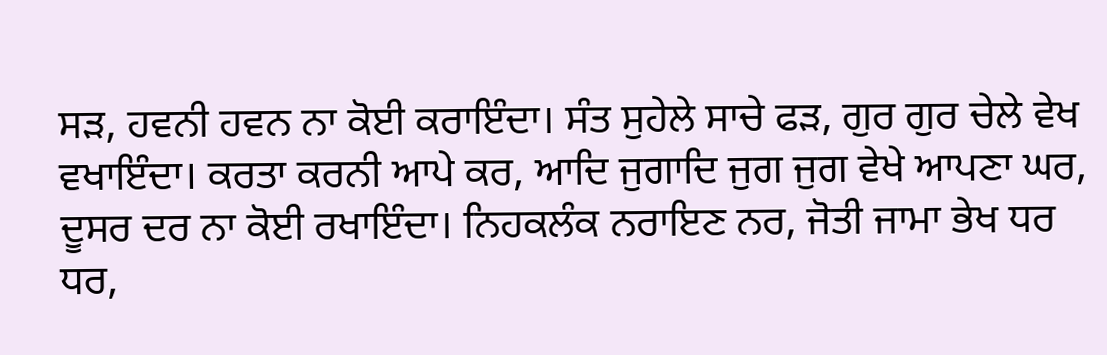ਸੜ, ਹਵਨੀ ਹਵਨ ਨਾ ਕੋਈ ਕਰਾਇੰਦਾ। ਸੰਤ ਸੁਹੇਲੇ ਸਾਚੇ ਫੜ, ਗੁਰ ਗੁਰ ਚੇਲੇ ਵੇਖ ਵਖਾਇੰਦਾ। ਕਰਤਾ ਕਰਨੀ ਆਪੇ ਕਰ, ਆਦਿ ਜੁਗਾਦਿ ਜੁਗ ਜੁਗ ਵੇਖੇ ਆਪਣਾ ਘਰ, ਦੂਸਰ ਦਰ ਨਾ ਕੋਈ ਰਖਾਇੰਦਾ। ਨਿਹਕਲੰਕ ਨਰਾਇਣ ਨਰ, ਜੋਤੀ ਜਾਮਾ ਭੇਖ ਧਰ ਧਰ,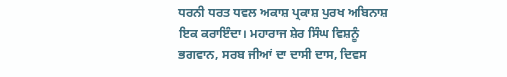ਧਰਨੀ ਧਰਤ ਧਵਲ ਅਕਾਸ਼ ਪ੍ਰਕਾਸ਼ ਪੁਰਖ ਅਬਿਨਾਸ਼ ਇਕ ਕਰਾਇੰਦਾ। ਮਹਾਰਾਜ ਸ਼ੇਰ ਸਿੰਘ ਵਿਸ਼ਨੂੰ ਭਗਵਾਨ, ਸਰਬ ਜੀਆਂ ਦਾ ਦਾਸੀ ਦਾਸ, ਦਿਵਸ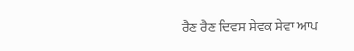ਰੈਣ ਰੈਣ ਦਿਵਸ ਸੇਵਕ ਸੇਵਾ ਆਪ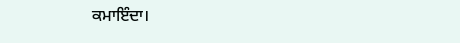ਕਮਾਇੰਦਾ।